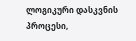ლოგიკური დასკვნის პროცესი,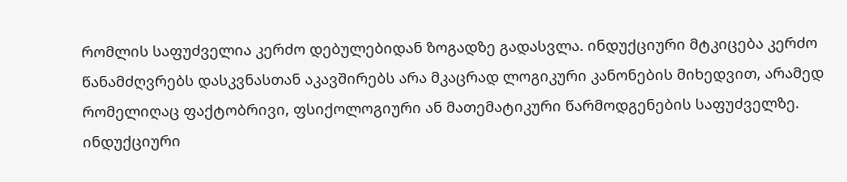რომლის საფუძველია კერძო დებულებიდან ზოგადზე გადასვლა. ინდუქციური მტკიცება კერძო წანამძღვრებს დასკვნასთან აკავშირებს არა მკაცრად ლოგიკური კანონების მიხედვით, არამედ რომელიღაც ფაქტობრივი, ფსიქოლოგიური ან მათემატიკური წარმოდგენების საფუძველზე. ინდუქციური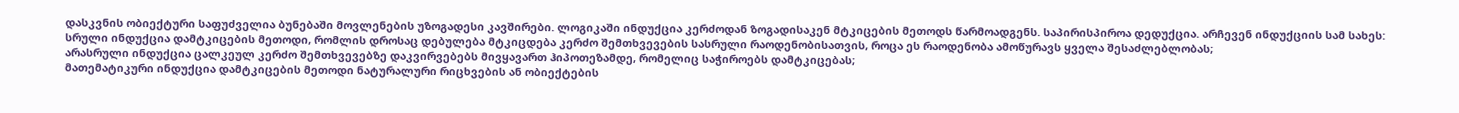დასკვნის ობიექტური საფუძველია ბუნებაში მოვლენების უზოგადესი კავშირები. ლოგიკაში ინდუქცია კერძოდან ზოგადისაკენ მტკიცების მეთოდს წარმოადგენს. საპირისპიროა დედუქცია. არჩევენ ინდუქციის სამ სახეს:
სრული ინდუქცია დამტკიცების მეთოდი, რომლის დროსაც დებულება მტკიცდება კერძო შემთხვევების სასრული რაოდენობისათვის, როცა ეს რაოდენობა ამოწურავს ყველა შესაძლებლობას;
არასრული ინდუქცია ცალკეულ კერძო შემთხვევებზე დაკვირვებებს მივყავართ ჰიპოთეზამდე, რომელიც საჭიროებს დამტკიცებას;
მათემატიკური ინდუქცია დამტკიცების მეთოდი ნატურალური რიცხვების ან ობიექტების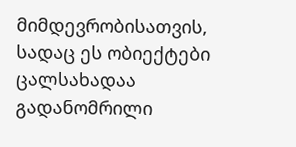მიმდევრობისათვის, სადაც ეს ობიექტები ცალსახადაა გადანომრილი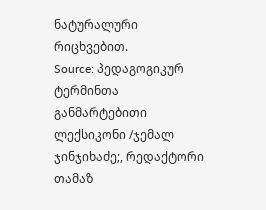ნატურალური რიცხვებით.
Source: პედაგოგიკურ ტერმინთა განმარტებითი ლექსიკონი /ჯემალ ჯინჯიხაძე;, რედაქტორი თამაზ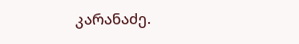კარანაძე.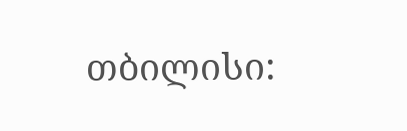თბილისი: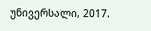უნივერსალი, 2017.